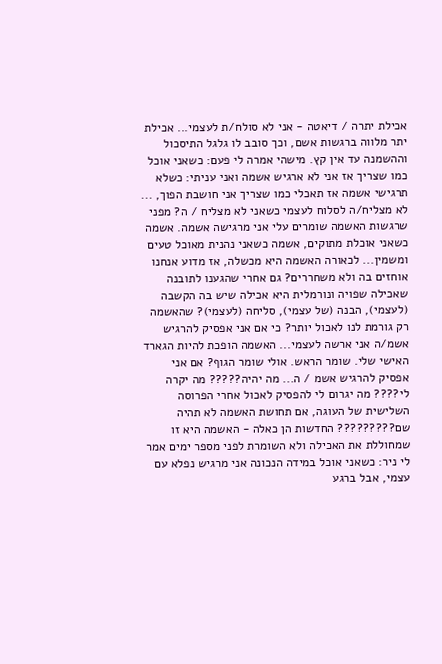אכילת יתרה / דיאטה - אני לא סולח/ת לעצמי... אכילת יתר מלווה ברגשות אשם, וכך סובב לו גלגל התיסכול וההשמנה עד אין קץ. מישהי אמרה לי פעם: כשאני אוכל כמו שצריך אז אני לא ארגיש אשמה ואני עניתי: כשלא תרגישי אשמה אז תאכלי כמו שצריך אני חושבת הפוך, ... לא מצליח/ה לסלוח לעצמי כשאני לא מצליח / ה? מפני שרגשות האשמה שומרים עלי אני מרגישה אשמה. אשמה כשאני אוכלת מתוקים, אשמה כשאני נהנית מאוכל טעים ומשמין... לכאורה האשמה היא מכשלה, אז מדוע אנחנו אוחזים בה ולא משחררים? גם אחרי שהגענו לתובנה שאכילה שפויה ונורמלית היא אכילה שיש בה הקשבה (לעצמי), הבנה (של עצמי), סליחה (לעצמי)? שהאשמה רק גורמת לנו לאכול יותר? כי אם אני אפסיק להרגיש אשמ/ה אני ארשה לעצמי... האשמה הופכת להיות הגארד האישי שלי. שומר הראש. אולי שומר הגוף? אם אני אפסיק להרגיש אשמ / ה... מה יהיה????? מה יקרה לי???? מה יגרום לי להפסיק לאכול אחרי הפרוסה השלישית של העוגה, אם תחושת האשמה לא תהיה שם????????? החדשות הן כאלה - האשמה היא זו שמחוללת את האכילה ולא השומרת לפני מספר ימים אמר לי ניר: כשאני אוכל במידה הנכונה אני מרגיש נפלא עם עצמי, אבל ברגע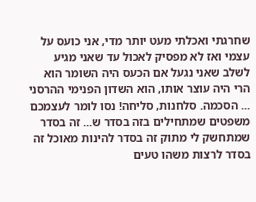שחרגתי ואכלתי מעט יותר מדי, אני כועס על עצמי ואז לא מפסיק לאכול עד שאני מגיע לשלב שאני נגעל אם הכעס היה השומר הוא הרי היה עוצר אותו, הוא השדון הפנימי ההרסני ... הסכמה. סלחנות, סליחה! נסו לומר לעצמכם משפטים שמתחילים בזה בסדר ש... זה בסדר שמתחשק לי מתוק זה בסדר להינות מאוכל זה בסדר לרצות משהו טעים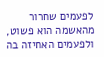לפעמים שחרור מהאשמה הוא פשוט, ולפעמים האחיזה בה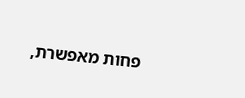פחות מאפשרת,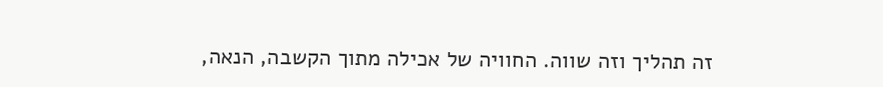זה תהליך וזה שווה. החוויה של אכילה מתוך הקשבה, הנאה,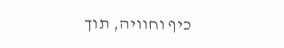כיף וחוויה, תוך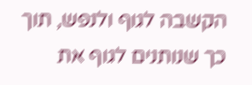הקשבה לגוף ולנפש, תוך כך שנותנים לגוף את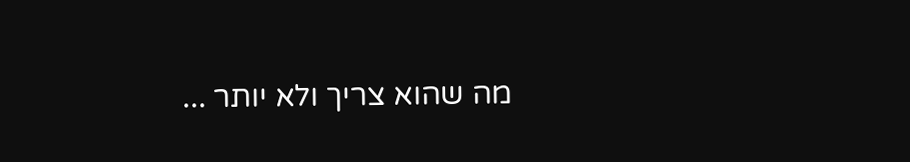מה שהוא צריך ולא יותר ...